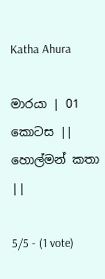Katha Ahura

මාරයා | 01 කොටස || හොල්මන් කතා ||

5/5 - (1 vote)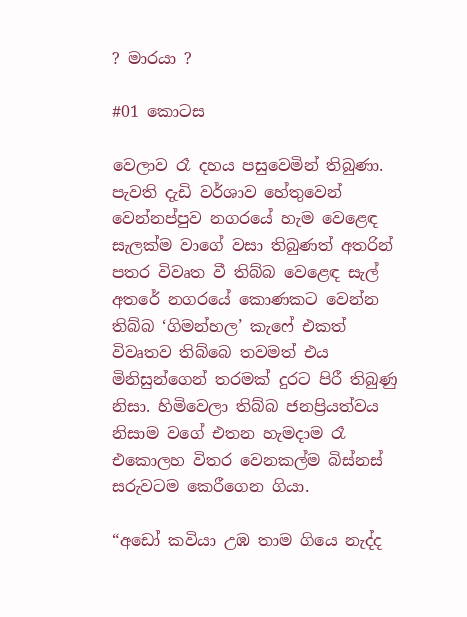? මාරයා ?

#01 කොටස

වෙලාව රෑ දහය පසුවෙමින් තිබුණා. පැවති දැඩි වර්ශාව හේතුවෙන් වෙන්නප්පුව නගරයේ හැම වෙළෙඳ සැලක්ම වාගේ වසා තිබුණත් අතරින් පතර විවෘත වී තිබ්බ වෙළෙඳ සැල් අතරේ නගරයේ කොණකට වෙන්න තිබ්බ ‘ගිමන්හල’ කැෆේ එකත් විවෘතව තිබ්බෙ තවමත් එය මිනිසුන්ගෙන් තරමක් දුරට පිරී තිබුණු නිසා. හිමිවෙලා තිබ්බ ජනප්‍රියත්වය නිසාම වගේ එතන හැමදාම රෑ එකොලහ විතර වෙනකල්ම බිස්නස් සරුවටම කෙරීගෙන ගියා.

“අඩෝ කවියා උඹ තාම ගියෙ නැද්ද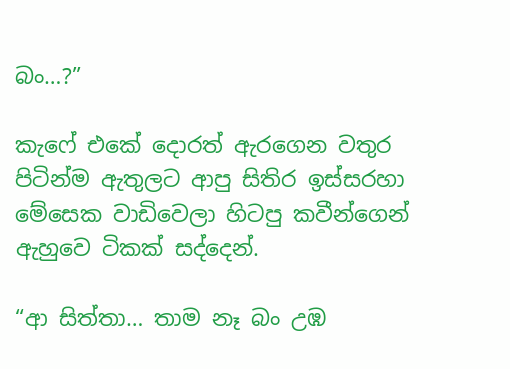බං…?”

කැෆේ එකේ දොරත් ඇරගෙන වතුර පිටින්ම ඇතුලට ආපු සිතිර ඉස්සරහා මේසෙක වාඩිවෙලා හිටපු කවීන්ගෙන් ඇහුවෙ ටිකක් සද්දෙන්.

“ආ සිත්තා… තාම නෑ බං උඹ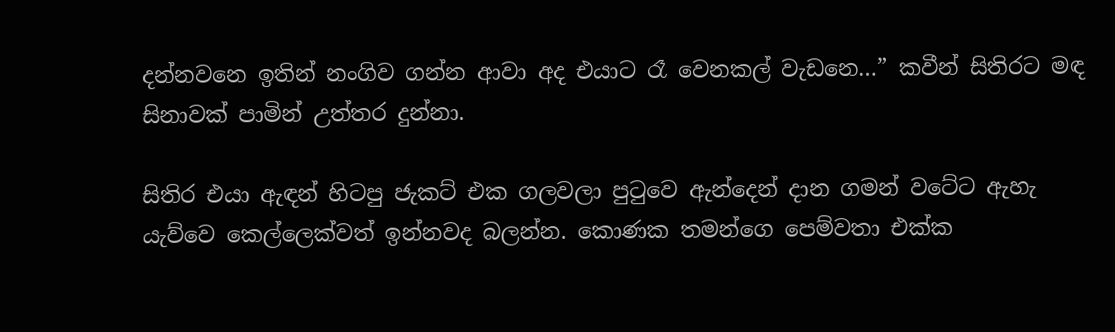දන්නවනෙ ඉතින් නංගිව ගන්න ආවා අද එයාට රෑ වෙනකල් වැඩනෙ…” කවීන් සිතිරට මඳ සිනාවක් පාමින් උත්තර දුන්නා.

සිතිර එයා ඇඳන් හිටපු ජැකට් එක ගලවලා පුටුවෙ ඇන්දෙන් දාන ගමන් වටේට ඇහැ යැව්වෙ කෙල්ලෙක්වත් ඉන්නවද බලන්න. කොණක තමන්ගෙ පෙම්වතා එක්ක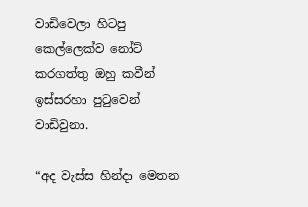වාඩිවෙලා හිටපු කෙල්ලෙක්ව නෝට් කරගත්තු ඔහු කවීන් ඉස්සරහා පුටුවෙන් වාඩිවුනා.

“අද වැස්ස හින්දා මෙතන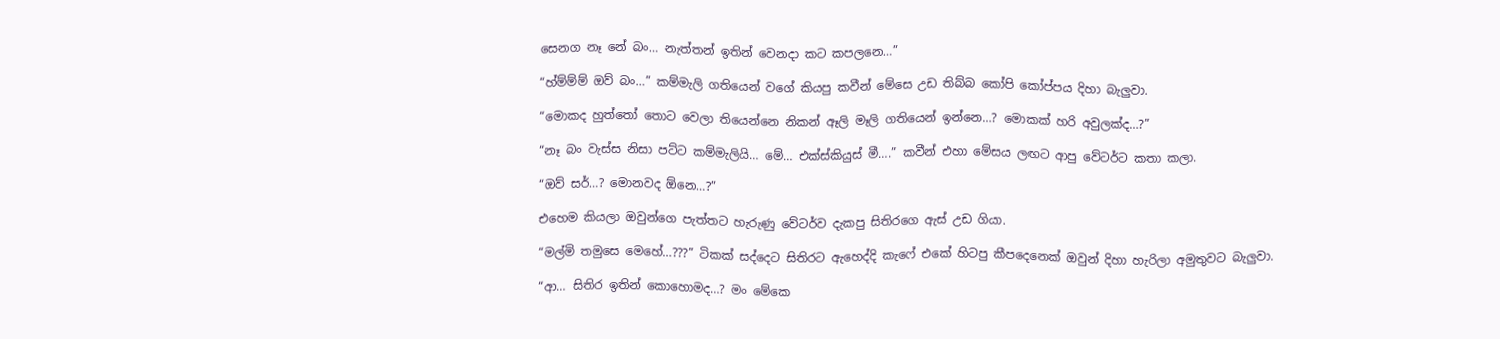සෙනග නෑ නේ බං… නැත්තන් ඉතින් වෙනදා කට කපලනෙ…”

“හ්ම්ම්ම් ඔව් බං…” කම්මැලි ගතියෙන් වගේ කියපු කවීන් මේසෙ උඩ තිබ්බ කෝපි කෝප්පය දිහා බැලුවා.

“මොකද හුත්තෝ තොට වෙලා තියෙන්නෙ නිකන් ඈලි මෑලි ගතියෙන් ඉන්නෙ…? මොකක් හරි අවුලක්ද…?”

“නෑ බං වැස්ස නිසා පට්ට කම්මැලියි… මේ… එක්ස්කියුස් මී….” කවීන් එහා මේසය ලඟට ආපු වේටර්ට කතා කලා.

“ඔව් සර්…? මොනවද ඕනෙ…?”

එහෙම කියලා ඔවුන්ගෙ පැත්තට හැරුණු වේටර්ව දැකපු සිතිරගෙ ඇස් උඩ ගියා.

“මල්මි තමුසෙ මෙහේ…???” ටිකක් සද්දෙට සිතිරට ඇහෙද්දි කැෆේ එකේ හිටපු කීපදෙනෙක් ඔවුන් දිහා හැරිලා අමුතුවට බැලුවා.

“ආ… සිතිර ඉතින් කොහොමද…? මං මේකෙ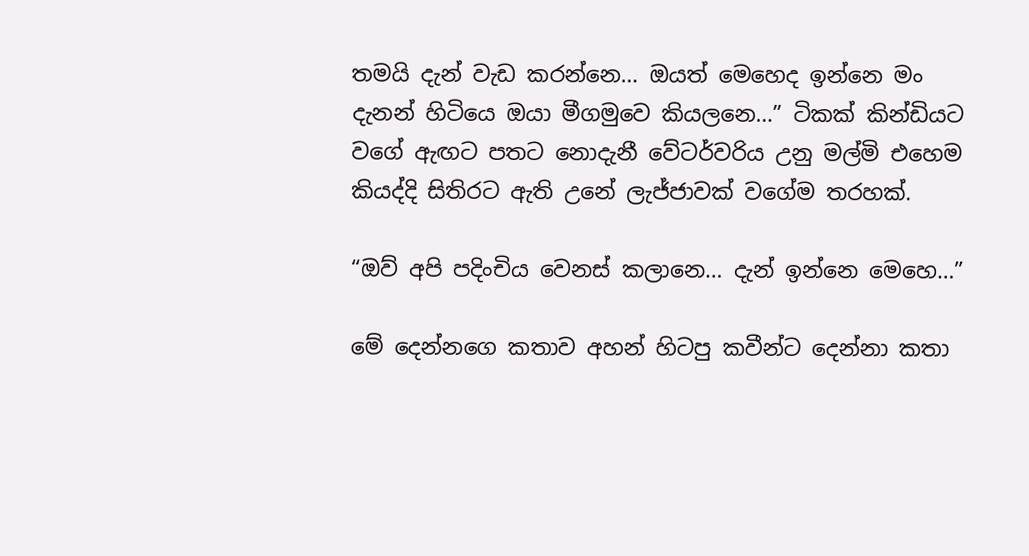තමයි දැන් වැඩ කරන්නෙ… ඔයත් මෙහෙද ඉන්නෙ මං දැනන් හිටියෙ ඔයා මීගමුවෙ කියලනෙ…” ටිකක් කින්ඩියට වගේ ඇඟට පතට නොදැනී වේටර්වරිය උනු මල්මි එහෙම කියද්දි සිතිරට ඇති උනේ ලැජ්ජාවක් වගේම තරහක්.

“ඔව් අපි පදිංචිය වෙනස් කලානෙ… දැන් ඉන්නෙ මෙහෙ…”

මේ දෙන්නගෙ කතාව අහන් හිටපු කවීන්ට දෙන්නා කතා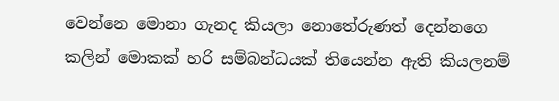වෙන්නෙ මොනා ගැනද කියලා නොතේරුණත් දෙන්නගෙ කලින් මොකක් හරි සම්බන්ධයක් තියෙන්න ඇති කියලනම්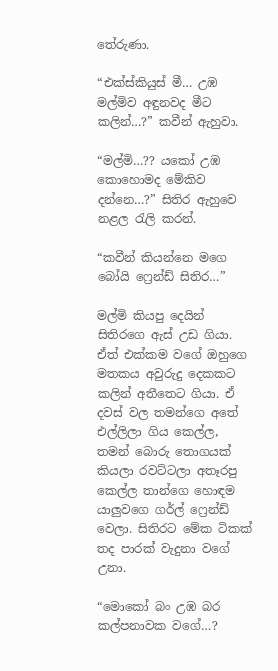තේරුණා.

“එක්ස්කියුස් මී… උඹ මල්මිව අඳුනවද මීට කලින්…?” කවීන් ඇහුවා.

“මල්මි…?? යකෝ උඹ කොහොමද මේකිව දන්නෙ…?” සිතිර ඇහුවෙ නළල රැලි කරන්.

“කවීන් කියන්නෙ මගෙ බෝයි ෆ්‍රෙන්ඩ් සිතිර…”

මල්මි කියපු දෙයින් සිතිරගෙ ඇස් උඩ ගියා. ඒත් එක්කම වගේ ඔහුගෙ මතකය අවුරුදු දෙකකට කලින් අතීතෙට ගියා. ඒ දවස් වල තමන්ගෙ අතේ එල්ලිලා ගිය කෙල්ල, තමන් බොරු තොගයක් කියලා රවට්ටලා අතෑරපු කෙල්ල තාන්ගෙ හොඳම යාලුවගෙ ගර්ල් ෆ්‍රෙන්ඩ් වෙලා. සිතිරට මේක ටිකක් තද පාරක් වැදුනා වගේ උනා.

“මොකෝ බං උඹ බර කල්පනාවක වගේ…?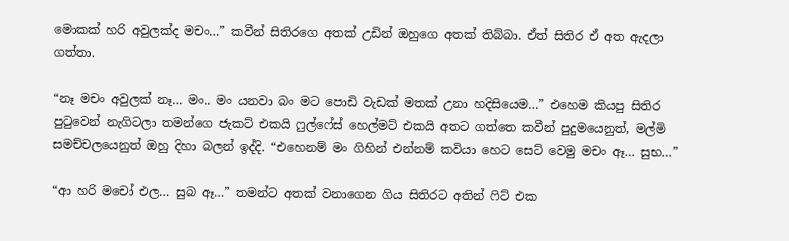මොකක් හරි අවුලක්ද මචං…” කවීන් සිතිරගෙ අතක් උඩින් ඔහුගෙ අතක් තිබ්බා. ඒත් සිතිර ඒ අත ඇදලා ගත්තා.

“නෑ මචං අවුලක් නෑ… මං.. මං යනවා බං මට පොඩි වැඩක් මතක් උනා හදිසියෙම…” එහෙම කියපු සිතිර පුටුවෙන් නැගිටලා තමන්ගෙ ජැකට් එකයි ෆුල්ෆේස් හෙල්මට් එකයි අතට ගත්තෙ කවීන් පුදුමයෙනුත්, මල්මි සමච්චලයෙනුත් ඔහු දිහා බලන් ඉද්දි. “එහෙනම් මං ගිහින් එන්නම් කවියා හෙට සෙට් වෙමු මචං ඈ… සුභ…”

“ආ හරි මචෝ එල… සුබ ඈ…” තමන්ට අතක් වනාගෙන ගිය සිතිරට අතින් ෆිට් එක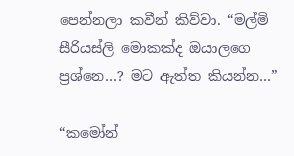පෙන්නලා කවීන් කිව්වා. “මල්මි සීරියස්ලි මොකක්ද ඔයාලගෙ ප්‍රශ්නෙ…? මට ඇත්ත කියන්න…”

“කමෝන්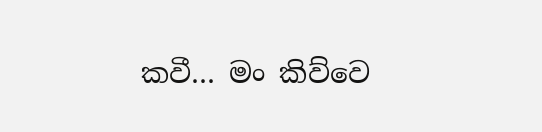කවී… මං කිව්වෙ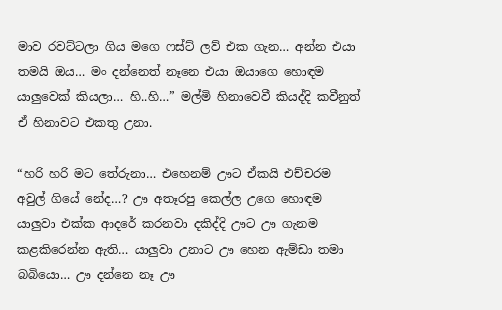මාව රවට්ටලා ගිය මගෙ ෆස්ට් ලව් එක ගැන… අන්න එයා තමයි ඔය… මං දන්නෙත් නෑනෙ එයා ඔයාගෙ හොඳම යාලුවෙක් කියලා… හි..හි…” මල්මි හිනාවෙවී කියද්දි කවීනුත් ඒ හිනාවට එකතු උනා.

“හරි හරි මට තේරුනා… එහෙනම් ඌට ඒකයි එච්චරම අවුල් ගියේ නේද…? ඌ අතෑරපු කෙල්ල උගෙ හොඳම යාලුවා එක්ක ආදරේ කරනවා දකිද්දි ඌට ඌ ගැනම කළකිරෙන්න ඇති… යාලුවා උනාට ඌ හෙන ඇම්ඩා තමා බබියො… ඌ දන්නෙ නෑ ඌ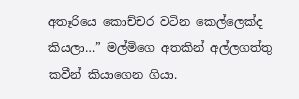අතෑරියෙ කොච්චර වටින කෙල්ලෙක්ද කියලා…” මල්මිගෙ අතකින් අල්ලගත්තු කවීන් කියාගෙන ගියා.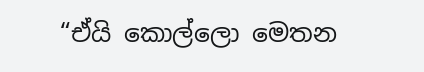“ඒයි කොල්ලො මෙතන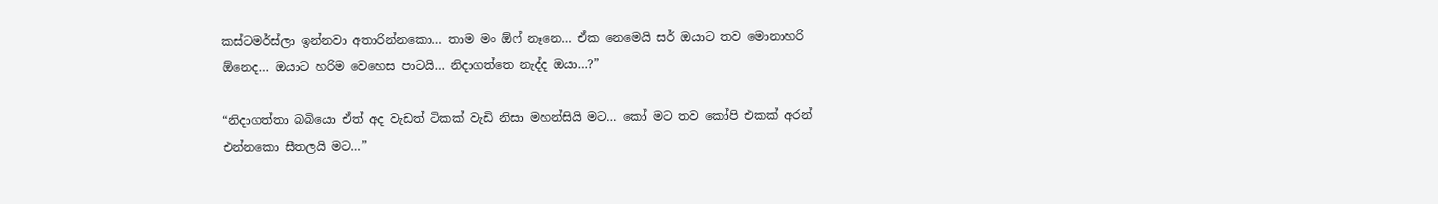කස්ටමර්ස්ලා ඉන්නවා අතාරින්නකො… තාම මං ඕෆ් නෑනෙ… ඒක නෙමෙයි සර් ඔයාට තව මොනාහරි ඕනෙද… ඔයාට හරිම වෙහෙස පාටයි… නිදාගත්තෙ නැද්ද ඔයා…?”

“නිදාගත්තා බබියො ඒත් අද වැඩත් ටිකක් වැඩි නිසා මහන්සියි මට… කෝ මට තව කෝපි එකක් අරන් එන්නකො සීතලයි මට…”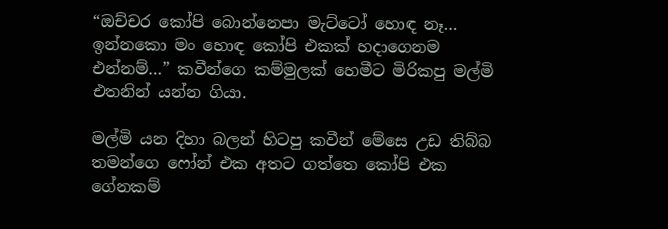“ඔච්චර කෝපි බොන්නෙපා මැට්ටෝ හොඳ නෑ… ඉන්නකො මං හොඳ කෝපි එකක් හදාගෙනම එන්නම්…” කවීන්ගෙ කම්මුලක් හෙමීට මිරිකපු මල්මි එතනින් යන්න ගියා.

මල්මි යන දිහා බලන් හිටපු කවීන් මේසෙ උඩ තිබ්බ තමන්ගෙ ෆෝන් එක අතට ගත්තෙ කෝපි එක ගේනකම්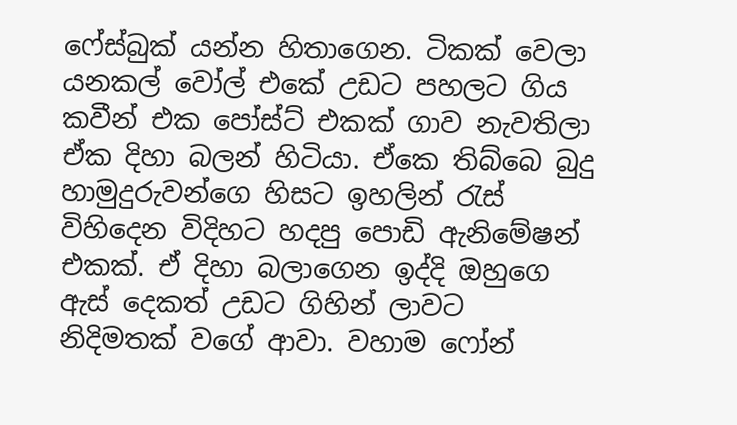ෆේස්බුක් යන්න හිතාගෙන. ටිකක් වෙලා යනකල් වෝල් එකේ උඩට පහලට ගිය කවීන් එක පෝස්ට් එකක් ගාව නැවතිලා ඒක දිහා බලන් හිටියා. ඒකෙ තිබ්බෙ බුදු හාමුදුරුවන්ගෙ හිසට ඉහලින් රැස් විහිදෙන විදිහට හදපු පොඩි ඇනිමේෂන් එකක්. ඒ දිහා බලාගෙන ඉද්දි ඔහුගෙ ඇස් දෙකත් උඩට ගිහින් ලාවට නිදිමතක් වගේ ආවා. වහාම ෆෝන්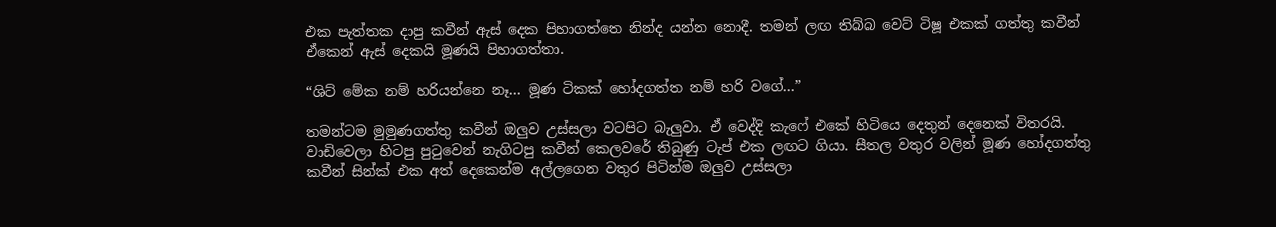එක පැත්තක දාපු කවීන් ඇස් දෙක පිහාගත්තෙ නින්ද යන්න නොදී. තමන් ලඟ තිබ්බ වෙට් ටිෂූ එකක් ගත්තු කවීන් ඒකෙන් ඇස් දෙකයි මූණයි පිහාගත්තා.

“ශිට් මේක නම් හරියන්නෙ නෑ… මූණ ටිකක් හෝදගත්ත නම් හරි වගේ…”

තමන්ටම මුමුණගත්තු කවීන් ඔලුව උස්සලා වටපිට බැලුවා. ඒ වෙද්දි කැෆේ එකේ හිටියෙ දෙතුන් දෙනෙක් විතරයි. වාඩිවෙලා හිටපු පුටුවෙන් නැගිටපු කවීන් කෙලවරේ තිබුණු ටැප් එක ලඟට ගියා. සීතල වතුර වලින් මූණ හෝදගත්තු කවීන් සින්ක් එක අත් දෙකෙන්ම අල්ලගෙන වතුර පිටින්ම ඔලුව උස්සලා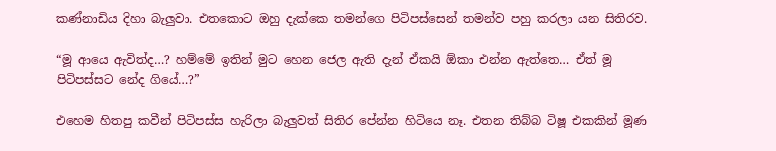කණ්නාඩිය දිහා බැලුවා. එතකොට ඔහු දැක්කෙ තමන්ගෙ පිටිපස්සෙන් තමන්ව පහු කරලා යන සිතිරව.

“මූ ආයෙ ඇවිත්ද…? හම්මේ ඉතින් මුට හෙන ජෙල ඇති දැන් ඒකයි ඕකා එන්න ඇත්තෙ… ඒත් මූ පිටිපස්සට නේද ගියේ…?”

එහෙම හිතපු කවීන් පිටිපස්ස හැරිලා බැලුවත් සිතිර පේන්න හිටියෙ නෑ. එතන තිබ්බ ටිෂූ එකකින් මූණ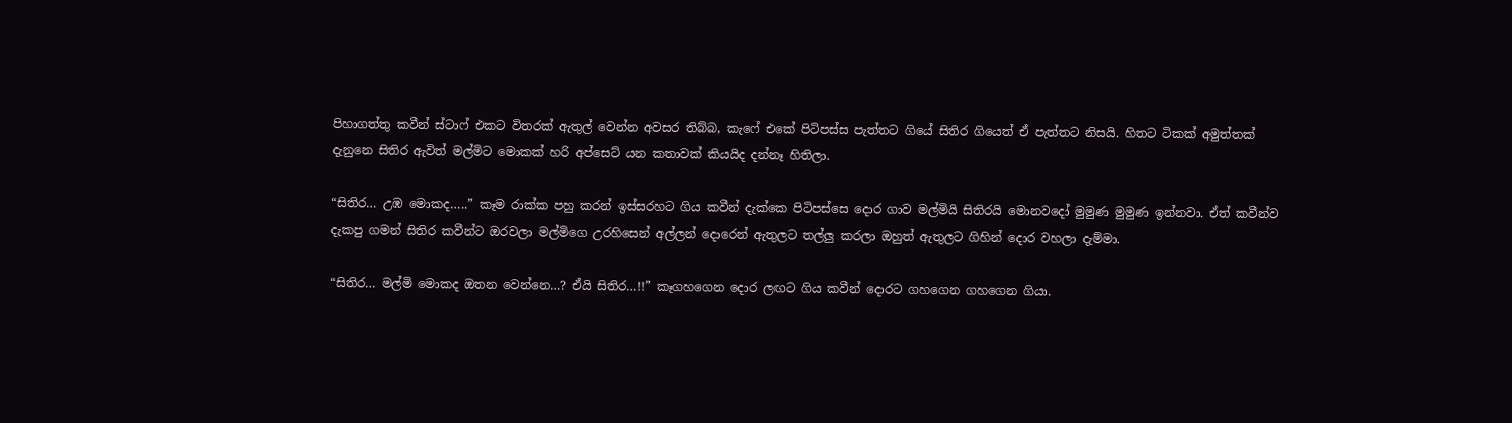පිහාගත්තු කවීන් ස්ටාෆ් එකට විතරක් ඇතුල් වෙන්න අවසර තිබ්බ, කැෆේ එකේ පිටිපස්ස පැත්තට ගියේ සිතිර ගියෙත් ඒ පැත්තට නිසයි. හිතට ටිකක් අමුත්තක් දැනුනෙ සිතිර ඇවිත් මල්මිට මොකක් හරි අප්සෙට් යන කතාවක් කියයිද දන්නෑ හිතිලා.

“සිතිර… උඹ මොකද…..” කෑම රාක්ක පහු කරන් ඉස්සරහට ගිය කවීන් දැක්කෙ පිටිපස්සෙ දොර ගාව මල්මියි සිතිරයි මොනවදෝ මුමුණ මුමුණ ඉන්නවා. ඒත් කවීන්ව දැකපු ගමන් සිතිර කවීන්ට ඔරවලා මල්මිගෙ උරහිසෙන් අල්ලන් දොරෙන් ඇතුලට තල්ලු කරලා ඔහුත් ඇතුලට ගිහින් දොර වහලා දැම්මා.

“සිතිර… මල්මි මොකද ඔතන වෙන්නෙ…? ඒයි සිතිර…!!” කෑගහගෙන දොර ලඟට ගිය කවීන් දොරට ගහගෙන ගහගෙන ගියා.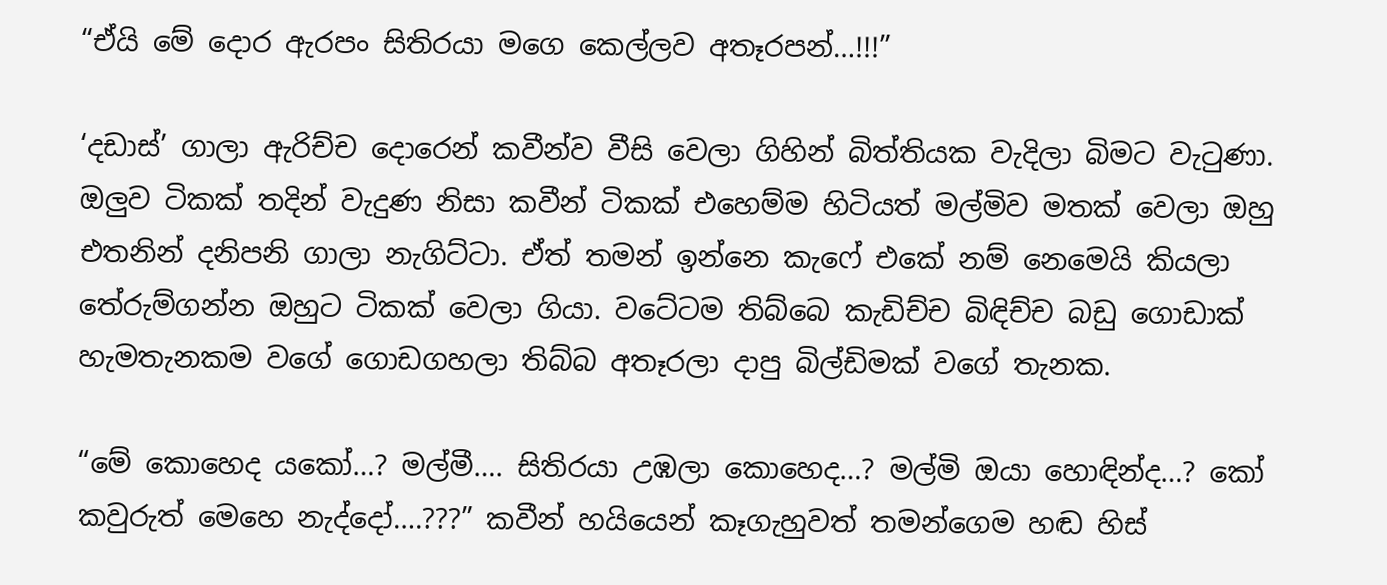“ඒයි මේ දොර ඇරපං සිතිරයා මගෙ කෙල්ලව අතෑරපන්…!!!”

‘දඩාස්’ ගාලා ඇරිච්ච දොරෙන් කවීන්ව වීසි වෙලා ගිහින් බිත්තියක වැදිලා බිමට වැටුණා. ඔලුව ටිකක් තදින් වැදුණ නිසා කවීන් ටිකක් එහෙම්ම හිටියත් මල්මිව මතක් වෙලා ඔහු එතනින් දනිපනි ගාලා නැගිට්ටා. ඒත් තමන් ඉන්නෙ කැෆේ එකේ නම් නෙමෙයි කියලා තේරුම්ගන්න ඔහුට ටිකක් වෙලා ගියා. වටේටම තිබ්බෙ කැඩිච්ච බිඳිච්ච බඩු ගොඩාක් හැමතැනකම වගේ ගොඩගහලා තිබ්බ අතෑරලා දාපු බිල්ඩිමක් වගේ තැනක.

“මේ කොහෙද යකෝ…? මල්මී…. සිතිරයා උඹලා කොහෙද…? මල්මි ඔයා හොඳින්ද…? කෝ කවුරුත් මෙහෙ නැද්දෝ….???” කවීන් හයියෙන් කෑගැහුවත් තමන්ගෙම හඬ හිස්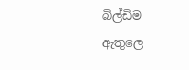බිල්ඩිම ඇතුලෙ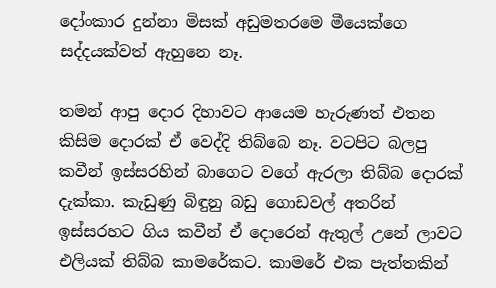දෝංකාර දුන්නා මිසක් අඩුමතරමෙ මීයෙක්ගෙ සද්දයක්වත් ඇහුනෙ නෑ.

තමන් ආපු දොර දිහාවට ආයෙම හැරුණත් එතන කිසිම දොරක් ඒ වෙද්දි තිබ්බෙ නෑ. වටපිට බලපු කවීන් ඉස්සරහින් බාගෙට වගේ ඇරලා තිබ්බ දොරක් දැක්කා. කැඩුණු බිඳුනු බඩු ගොඩවල් අතරින් ඉස්සරහට ගිය කවීන් ඒ දොරෙන් ඇතුල් උනේ ලාවට එලියක් තිබ්බ කාමරේකට. කාමරේ එක පැත්තකින්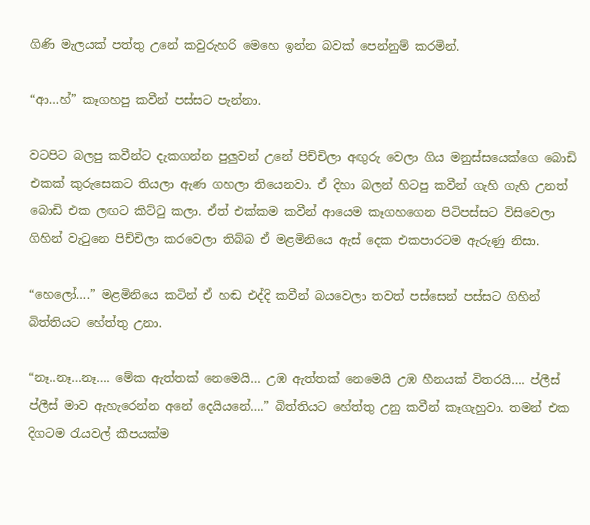ගිණි මැලයක් පත්තු උනේ කවුරුහරි මෙහෙ ඉන්න බවක් පෙන්නුම් කරමින්.

“ආ…හ්” කෑගහපු කවීන් පස්සට පැන්නා.

වටපිට බලපු කවීන්ට දැකගන්න පුලුවන් උනේ පිච්චිලා අඟුරු වෙලා ගිය මනුස්සයෙක්ගෙ බොඩි එකක් කුරුසෙකට තියලා ඇණ ගහලා තියෙනවා. ඒ දිහා බලන් හිටපු කවීන් ගැහි ගැහි උනත් බොඩි එක ලඟට කිට්ටු කලා. ඒත් එක්කම කවීන් ආයෙම කෑගහගෙන පිටිපස්සට විසිවෙලා ගිහින් වැටුනෙ පිච්චිලා කරවෙලා තිබ්බ ඒ මළමිනියෙ ඇස් දෙක එකපාරටම ඇරුණු නිසා.

“හෙලෝ….” මළමිනියෙ කටින් ඒ හඬ එද්දි කවීන් බයවෙලා තවත් පස්සෙන් පස්සට ගිහින් බිත්තියට හේත්තු උනා.

“නෑ..නෑ…නෑ…. මේක ඇත්තක් නෙමෙයි… උඹ ඇත්තක් නෙමෙයි උඹ හීනයක් විතරයි…. ප්ලීස් ප්ලීස් මාව ඇහැරෙන්න අනේ දෙයියනේ….” බිත්තියට හේත්තු උනු කවීන් කෑගැහුවා. තමන් එක දිගටම රැයවල් කීපයක්ම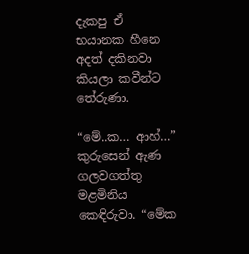දැකපු ඒ භයානක හීනෙ අදත් දකිනවා කියලා කවීන්ට තේරුණා.

“මේ..ක… ආහ්…” කුරුසෙන් ඇණ ගලවගත්තු මළමිනිය කෙඳිරුවා. “මේක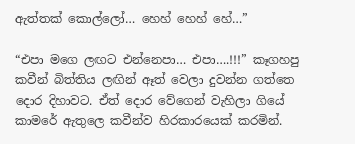ඇත්තක් කොල්ලෝ… හෙහ් හෙහ් හේ…”

“එපා මගෙ ලඟට එන්නෙපා… එපා….!!!” කෑගහපු කවීන් බිත්තිය ලඟින් ඈත් වෙලා දුවන්න ගත්තෙ දොර දිහාවට. ඒත් දොර වේගෙන් වැහිලා ගියේ කාමරේ ඇතුලෙ කවීන්ව හිරකාරයෙක් කරමින්.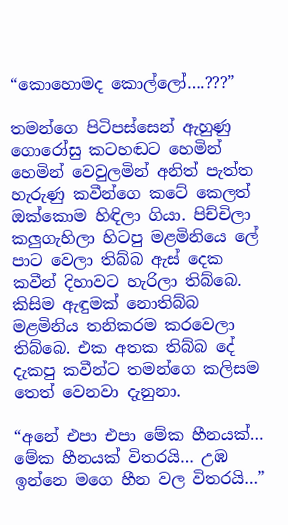“කොහොමද කොල්ලෝ….???”

තමන්ගෙ පිටිපස්සෙන් ඇහුණු ගොරෝසු කටහඬට හෙමින් හෙමින් වෙවුලමින් අනිත් පැත්ත හැරුණු කවීන්ගෙ කටේ කෙලත් ඔක්කොම හිඳිලා ගියා. පිච්චිලා කලුගැහිලා හිටපු මළමිනියෙ ලේ පාට වෙලා තිබ්බ ඇස් දෙක කවීන් දිහාවට හැරිලා තිබ්බෙ. කිසිම ඇඳුමක් නොතිබ්බ මළමිනිය තනිකරම කරවෙලා තිබ්බෙ. එක අතක තිබ්බ දේ දැකපු කවීන්ට තමන්ගෙ කලිසම තෙත් වෙනවා දැනුනා.

“අනේ එපා එපා මේක හීනයක්… මේක හීනයක් විතරයි… උඹ ඉන්නෙ මගෙ හීන වල විතරයි…”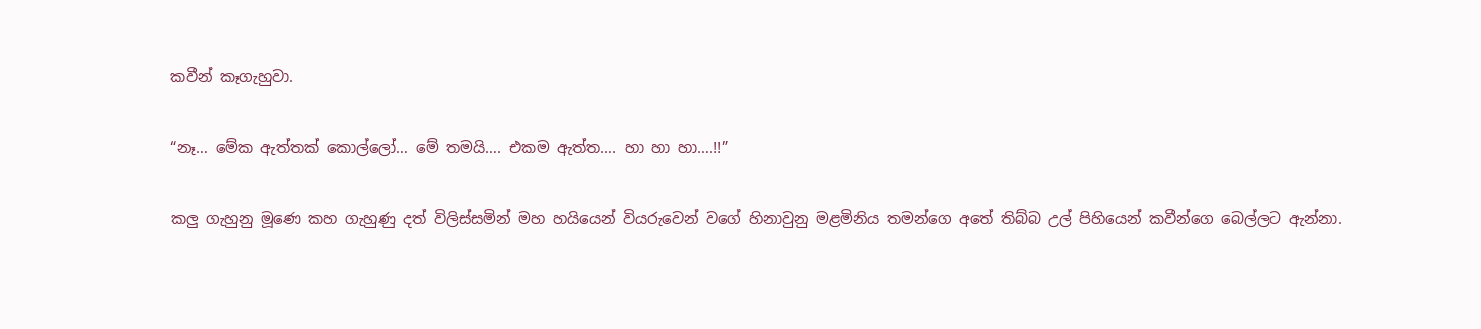කවීන් කෑගැහුවා.

“නෑ… මේක ඇත්තක් කොල්ලෝ… මේ තමයි…. එකම ඇත්ත…. හා හා හා….!!”

කලු ගැහුනු මූණෙ කහ ගැහුණු දත් විලිස්සමින් මහ හයියෙන් වියරුවෙන් වගේ හිනාවුනු මළමිනිය තමන්ගෙ අතේ තිබ්බ උල් පිහියෙන් කවීන්ගෙ බෙල්ලට ඇන්නා.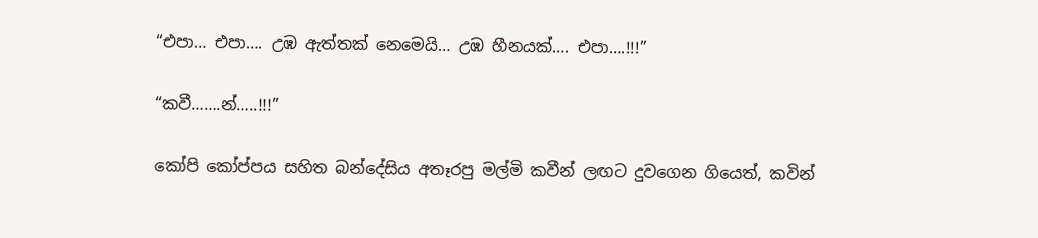“එපා… එපා…. උඹ ඇත්තක් නෙමෙයි… උඹ හීනයක්…. එපා….!!!”

“කවී…….න්…..!!!”

කෝපි කෝප්පය සහිත බන්දේසිය අතෑරපු මල්මි කවීන් ලඟට දුවගෙන ගියෙත්, කවින්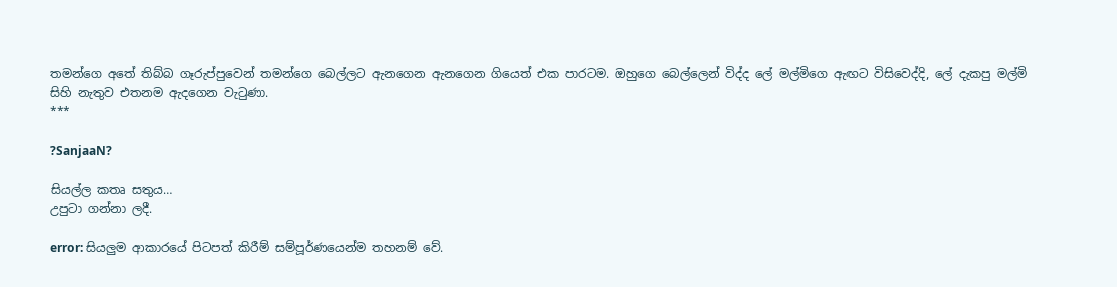තමන්ගෙ අතේ තිබ්බ ගෑරුප්පුවෙන් තමන්ගෙ බෙල්ලට ඇනගෙන ඇනගෙන ගියෙත් එක පාරටම. ඔහුගෙ බෙල්ලෙන් විද්ද ලේ මල්මිගෙ ඇඟට විසිවෙද්දි, ලේ දැකපු මල්මි සිහි නැතුව එතනම ඇදගෙන වැටුණා.
***

?SanjaaN?

සියල්ල කතෘ සතුය…
උපුටා ගන්නා ලදී.

error: සියලුම ආකාරයේ පිටපත් කිරීම් සම්පූර්ණයෙන්ම තහනම් වේ.